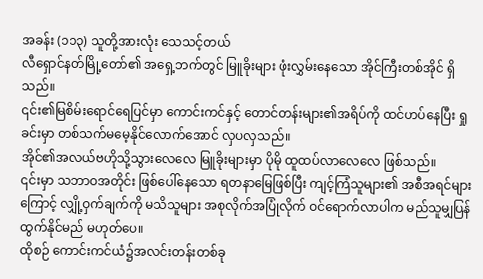အခန်း (၁၁၃) သူတို့အားလုံး သေသင့်တယ်
လီရှောင်နတ်မြို့တော်၏ အရှေ့ဘက်တွင် မြူခိုးများ ဖုံးလွှမ်းနေသော အိုင်ကြီးတစ်အိုင် ရှိသည်။
၎င်း၏မြစိမ်းရောင်ရေပြင်မှာ ကောင်းကင်နှင့် တောင်တန်းများ၏အရိပ်ကို ထင်ဟပ်နေပြီး ရှုခင်းမှာ တစ်သက်မမေ့နိုင်လောက်အောင် လှပလှသည်။
အိုင်၏အလယ်ဗဟိုသို့သွားလေလေ မြူခိုးများမှာ ပိုမို ထူထပ်လာလေလေ ဖြစ်သည်။
၎င်းမှာ သဘာဝအတိုင်း ဖြစ်ပေါ်နေသော ရတနာမြေဖြစ်ပြီး ကျင့်ကြံသူများ၏ အစီအရင်များကြောင့် လျှို့ဝှက်ချက်ကို မသိသူများ အစုလိုက်အပြုံလိုက် ဝင်ရောက်လာပါက မည်သူမျှပြန်ထွက်နိုင်မည် မဟုတ်ပေ။
ထိုစဉ် ကောင်းကင်ယံ၌အလင်းတန်းတစ်ခု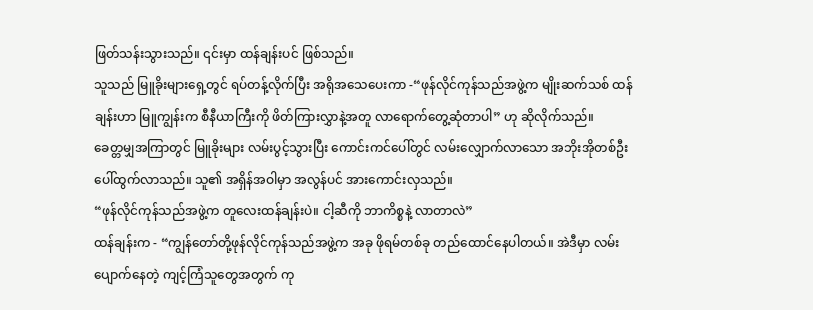ဖြတ်သန်းသွားသည်။ ၎င်းမှာ ထန်ချန်းပင် ဖြစ်သည်။
သူသည် မြူခိုးများရှေ့တွင် ရပ်တန့်လိုက်ပြီး အရိုအသေပေးကာ -“ဖုန်လိုင်ကုန်သည်အဖွဲ့က မျိုးဆက်သစ် ထန်ချန်းဟာ မြူကျွန်းက စီနီယာကြီးကို ဖိတ်ကြားလွှာနဲ့အတူ လာရောက်တွေ့ဆုံတာပါ” ဟု ဆိုလိုက်သည်။
ခေတ္တမျှအကြာတွင် မြူခိုးများ လမ်းပွင့်သွားပြီး ကောင်းကင်ပေါ်တွင် လမ်းလျှောက်လာသော အဘိုးအိုတစ်ဦး ပေါ်ထွက်လာသည်။ သူ၏ အရှိန်အဝါမှာ အလွန်ပင် အားကောင်းလှသည်။
“ဖုန်လိုင်ကုန်သည်အဖွဲ့က တူလေးထန်ချန်းပဲ။ ငါ့ဆီကို ဘာကိစ္စနဲ့ လာတာလဲ”
ထန်ချန်းက - “ကျွန်တော်တို့ဖုန်လိုင်ကုန်သည်အဖွဲ့က အခု ဖိုရမ်တစ်ခု တည်ထောင်နေပါတယ်။ အဲဒီမှာ လမ်းပျောက်နေတဲ့ ကျင့်ကြံသူတွေအတွက် ကု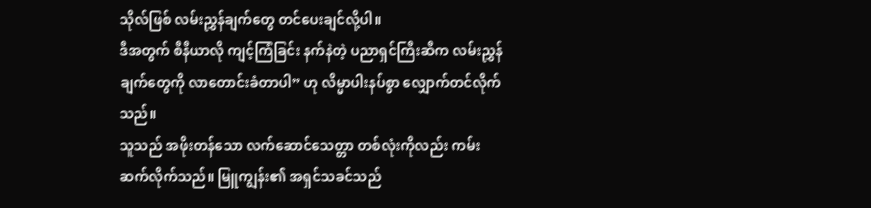သိုလ်ဖြစ် လမ်းညွှန်ချက်တွေ တင်ပေးချင်လို့ပါ။
ဒီအတွက် စီနီယာလို ကျင့်ကြံခြင်း နက်နဲတဲ့ ပညာရှင်ကြီးဆီက လမ်းညွှန်ချက်တွေကို လာတောင်းခံတာပါ” ဟု လိမ္မာပါးနပ်စွာ လျှောက်တင်လိုက်သည်။
သူသည် အဖိုးတန်သော လက်ဆောင်သေတ္တာ တစ်လုံးကိုလည်း ကမ်းဆက်လိုက်သည်။ မြူကျွန်း၏ အရှင်သခင်သည်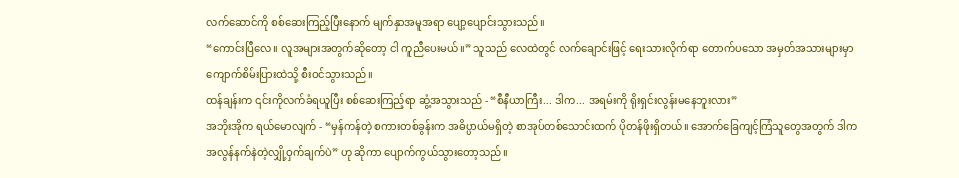လက်ဆောင်ကို စစ်ဆေးကြည့်ပြီးနောက် မျက်နှာအမူအရာ ပျော့ပျောင်းသွားသည်။
“ကောင်းပြီလေ။ လူအများအတွက်ဆိုတော့ ငါ ကူညီပေးမယ်။” သူသည် လေထဲတွင် လက်ချောင်းဖြင့် ရေးသားလိုက်ရာ တောက်ပသော အမှတ်အသားများမှာ ကျောက်စိမ်းပြားထဲသို့ စီးဝင်သွားသည်။
ထန်ချန်းက ၎င်းကိုလက်ခံရယူပြီး စစ်ဆေးကြည့်ရာ ဆွံ့အသွားသည် - “စီနီယာကြီး... ဒါက... အရမ်းကို ရိုးရှင်းလွန်းမနေဘူးလား”
အဘိုးအိုက ရယ်မောလျက် - “မှန်ကန်တဲ့ စကားတစ်ခွန်းက အဓိပ္ပာယ်မရှိတဲ့ စာအုပ်တစ်သောင်းထက် ပိုတန်ဖိုးရှိတယ်။ အောက်ခြေကျင့်ကြံသူတွေအတွက် ဒါက အလွန်နက်နဲတဲ့လျှို့ဝှက်ချက်ပဲ” ဟု ဆိုကာ ပျောက်ကွယ်သွားတော့သည်။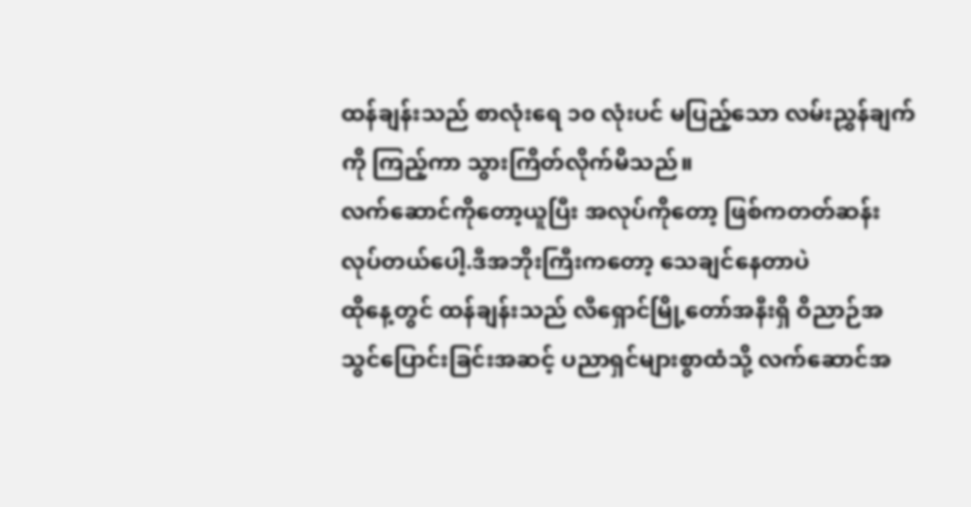ထန်ချန်းသည် စာလုံးရေ ၁၀ လုံးပင် မပြည့်သော လမ်းညွှန်ချက်ကို ကြည့်ကာ သွားကြိတ်လိုက်မိသည်။
လက်ဆောင်ကိုတော့ယူပြီး အလုပ်ကိုတော့ ဖြစ်ကတတ်ဆန်း လုပ်တယ်ပေါ့.ဒီအဘိုးကြီးကတော့ သေချင်နေတာပဲ
ထိုနေ့တွင် ထန်ချန်းသည် လီရှောင်မြို့တော်အနီးရှိ ဝိညာဉ်အသွင်ပြောင်းခြင်းအဆင့် ပညာရှင်များစွာထံသို့ လက်ဆောင်အ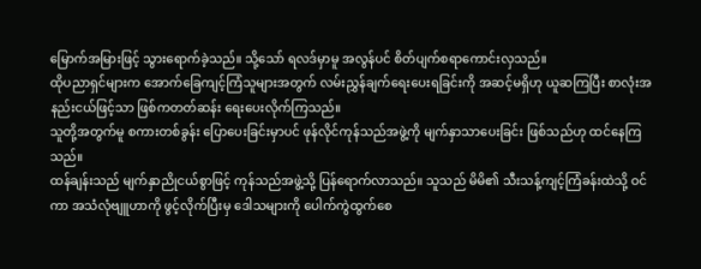မြောက်အမြားဖြင့် သွားရောက်ခဲ့သည်။ သို့သော် ရလဒ်မှာမူ အလွန်ပင် စိတ်ပျက်စရာကောင်းလှသည်။
ထိုပညာရှင်များက အောက်ခြေကျင့်ကြံသူများအတွက် လမ်းညွှန်ချက်ရေးပေးရခြင်းကို အဆင့်မရှိဟု ယူဆကြပြီး စာလုံးအနည်းငယ်ဖြင့်သာ ဖြစ်ကတတ်ဆန်း ရေးပေးလိုက်ကြသည်။
သူတို့အတွက်မူ စကားတစ်ခွန်း ပြောပေးခြင်းမှာပင် ဖုန်လိုင်ကုန်သည်အဖွဲ့ကို မျက်နှာသာပေးခြင်း ဖြစ်သည်ဟု ထင်နေကြသည်။
ထန်ချန်းသည် မျက်နှာညိုငယ်စွာဖြင့် ကုန်သည်အဖွဲ့သို့ ပြန်ရောက်လာသည်။ သူသည် မိမိ၏ သီးသန့်ကျင့်ကြံခန်းထဲသို့ ဝင်ကာ အသံလုံဗျူဟာကို ဖွင့်လိုက်ပြီးမှ ဒေါသများကို ပေါက်ကွဲထွက်စေ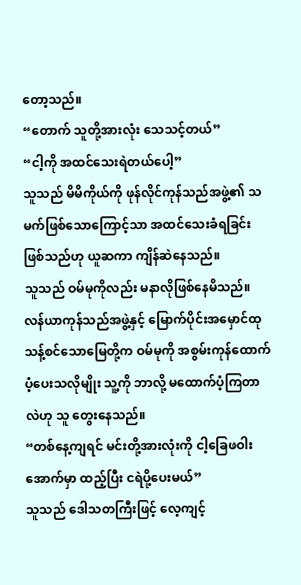တော့သည်။
“တောက် သူတို့အားလုံး သေသင့်တယ်”
“ငါ့ကို အထင်သေးရဲတယ်ပေါ့”
သူသည် မိမိကိုယ်ကို ဖုန်လိုင်ကုန်သည်အဖွဲ့၏ သမက်ဖြစ်သောကြောင့်သာ အထင်သေးခံရခြင်းဖြစ်သည်ဟု ယူဆကာ ကျိန်ဆဲနေသည်။
သူသည် ဝမ်မုကိုလည်း မနာလိုဖြစ်နေမိသည်။ လန်ယာကုန်သည်အဖွဲ့နှင့် မြောက်ပိုင်းအမှောင်ထု သန့်စင်သောမြေတို့က ဝမ်မုကို အစွမ်းကုန်ထောက်ပံ့ပေးသလိုမျိုး သူ့ကို ဘာလို့ မထောက်ပံ့ကြတာလဲဟု သူ တွေးနေသည်။
“တစ်နေ့ကျရင် မင်းတို့အားလုံးကို ငါ့ခြေဖဝါးအောက်မှာ ထည့်ပြီး ငရဲပို့ပေးမယ်”
သူသည် ဒေါသတကြီးဖြင့် လေ့ကျင့်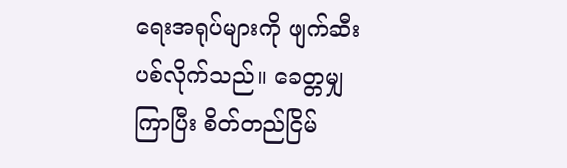ရေးအရုပ်များကို ဖျက်ဆီးပစ်လိုက်သည်။ ခေတ္တမျှကြာပြီး စိတ်တည်ငြိမ်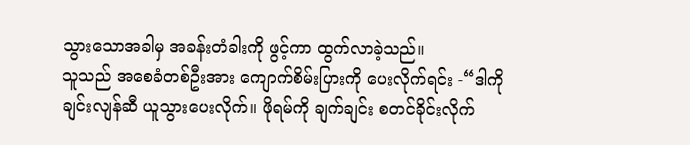သွားသောအခါမှ အခန်းတံခါးကို ဖွင့်ကာ ထွက်လာခဲ့သည်။
သူသည် အစေခံတစ်ဦးအား ကျောက်စိမ်းပြားကို ပေးလိုက်ရင်း -“ဒါကို ချင်းလျန်ဆီ ယူသွားပေးလိုက်။ ဖိုရမ်ကို ချက်ချင်း စတင်ခိုင်းလိုက်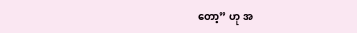တော့” ဟု အ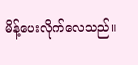မိန့်ပေးလိုက်လေသည်။